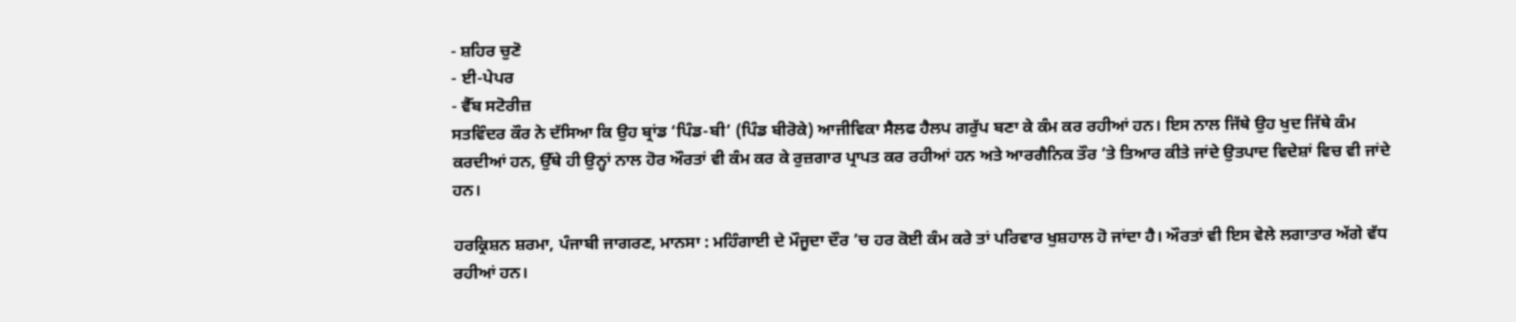- ਸ਼ਹਿਰ ਚੁਣੋ
- ਈ-ਪੇਪਰ
- ਵੈੱਬ ਸਟੋਰੀਜ਼
ਸਤਵਿੰਦਰ ਕੌਰ ਨੇ ਦੱਸਿਆ ਕਿ ਉਹ ਬ੍ਰਾਂਡ ‘ਪਿੰਡ-ਬੀ’ (ਪਿੰਡ ਬੀਰੋਕੇ) ਆਜੀਵਿਕਾ ਸੈਲਫ ਹੈਲਪ ਗਰੁੱਪ ਬਣਾ ਕੇ ਕੰਮ ਕਰ ਰਹੀਆਂ ਹਨ। ਇਸ ਨਾਲ ਜਿੱਥੇ ਉਹ ਖੁਦ ਜਿੱਥੇ ਕੰਮ ਕਰਦੀਆਂ ਹਨ, ਉੱਥੇ ਹੀ ਉਨ੍ਹਾਂ ਨਾਲ ਹੋਰ ਔਰਤਾਂ ਵੀ ਕੰਮ ਕਰ ਕੇ ਰੁਜ਼ਗਾਰ ਪ੍ਰਾਪਤ ਕਰ ਰਹੀਆਂ ਹਨ ਅਤੇ ਆਰਗੈਨਿਕ ਤੌਰ ’ਤੇ ਤਿਆਰ ਕੀਤੇ ਜਾਂਦੇ ਉਤਪਾਦ ਵਿਦੇਸ਼ਾਂ ਵਿਚ ਵੀ ਜਾਂਦੇ ਹਨ।

ਹਰਕ੍ਰਿਸ਼ਨ ਸ਼ਰਮਾ, ਪੰਜਾਬੀ ਜਾਗਰਣ, ਮਾਨਸਾ : ਮਹਿੰਗਾਈ ਦੇ ਮੌਜੂਦਾ ਦੌਰ ’ਚ ਹਰ ਕੋਈ ਕੰਮ ਕਰੇ ਤਾਂ ਪਰਿਵਾਰ ਖੁਸ਼ਹਾਲ ਹੋ ਜਾਂਦਾ ਹੈ। ਔਰਤਾਂ ਵੀ ਇਸ ਵੇਲੇ ਲਗਾਤਾਰ ਅੱਗੇ ਵੱਧ ਰਹੀਆਂ ਹਨ।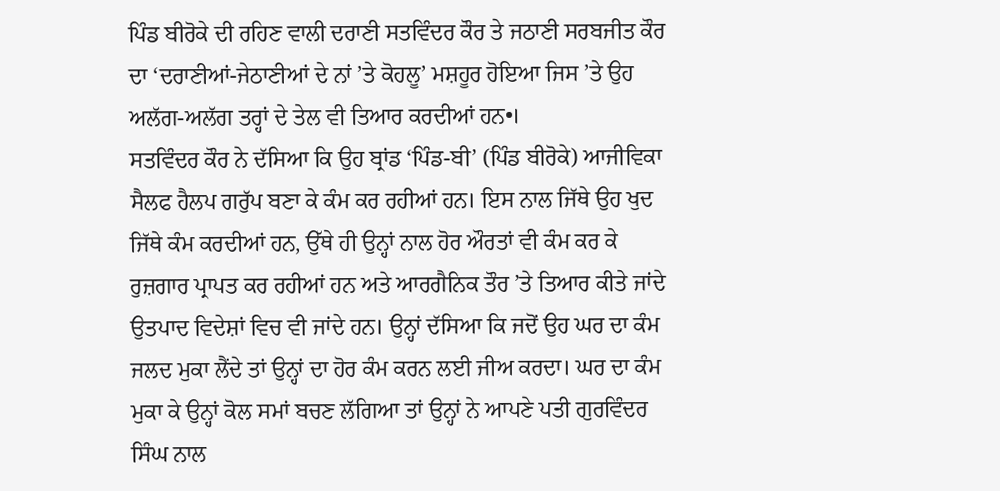ਪਿੰਡ ਬੀਰੋਕੇ ਦੀ ਰਹਿਣ ਵਾਲੀ ਦਰਾਣੀ ਸਤਵਿੰਦਰ ਕੌਰ ਤੇ ਜਠਾਣੀ ਸਰਬਜੀਤ ਕੌਰ ਦਾ ‘ਦਰਾਣੀਆਂ-ਜੇਠਾਣੀਆਂ ਦੇ ਨਾਂ ’ਤੇ ਕੋਹਲੂ’ ਮਸ਼ਹੂਰ ਹੋਇਆ ਜਿਸ ’ਤੇ ਉਹ ਅਲੱਗ-ਅਲੱਗ ਤਰ੍ਹਾਂ ਦੇ ਤੇਲ ਵੀ ਤਿਆਰ ਕਰਦੀਆਂ ਹਨ•।
ਸਤਵਿੰਦਰ ਕੌਰ ਨੇ ਦੱਸਿਆ ਕਿ ਉਹ ਬ੍ਰਾਂਡ ‘ਪਿੰਡ-ਬੀ’ (ਪਿੰਡ ਬੀਰੋਕੇ) ਆਜੀਵਿਕਾ ਸੈਲਫ ਹੈਲਪ ਗਰੁੱਪ ਬਣਾ ਕੇ ਕੰਮ ਕਰ ਰਹੀਆਂ ਹਨ। ਇਸ ਨਾਲ ਜਿੱਥੇ ਉਹ ਖੁਦ ਜਿੱਥੇ ਕੰਮ ਕਰਦੀਆਂ ਹਨ, ਉੱਥੇ ਹੀ ਉਨ੍ਹਾਂ ਨਾਲ ਹੋਰ ਔਰਤਾਂ ਵੀ ਕੰਮ ਕਰ ਕੇ ਰੁਜ਼ਗਾਰ ਪ੍ਰਾਪਤ ਕਰ ਰਹੀਆਂ ਹਨ ਅਤੇ ਆਰਗੈਨਿਕ ਤੌਰ ’ਤੇ ਤਿਆਰ ਕੀਤੇ ਜਾਂਦੇ ਉਤਪਾਦ ਵਿਦੇਸ਼ਾਂ ਵਿਚ ਵੀ ਜਾਂਦੇ ਹਨ। ਉਨ੍ਹਾਂ ਦੱਸਿਆ ਕਿ ਜਦੋਂ ਉਹ ਘਰ ਦਾ ਕੰਮ ਜਲਦ ਮੁਕਾ ਲੈਂਦੇ ਤਾਂ ਉਨ੍ਹਾਂ ਦਾ ਹੋਰ ਕੰਮ ਕਰਨ ਲਈ ਜੀਅ ਕਰਦਾ। ਘਰ ਦਾ ਕੰਮ ਮੁਕਾ ਕੇ ਉਨ੍ਹਾਂ ਕੋਲ ਸਮਾਂ ਬਚਣ ਲੱਗਿਆ ਤਾਂ ਉਨ੍ਹਾਂ ਨੇ ਆਪਣੇ ਪਤੀ ਗੁਰਵਿੰਦਰ ਸਿੰਘ ਨਾਲ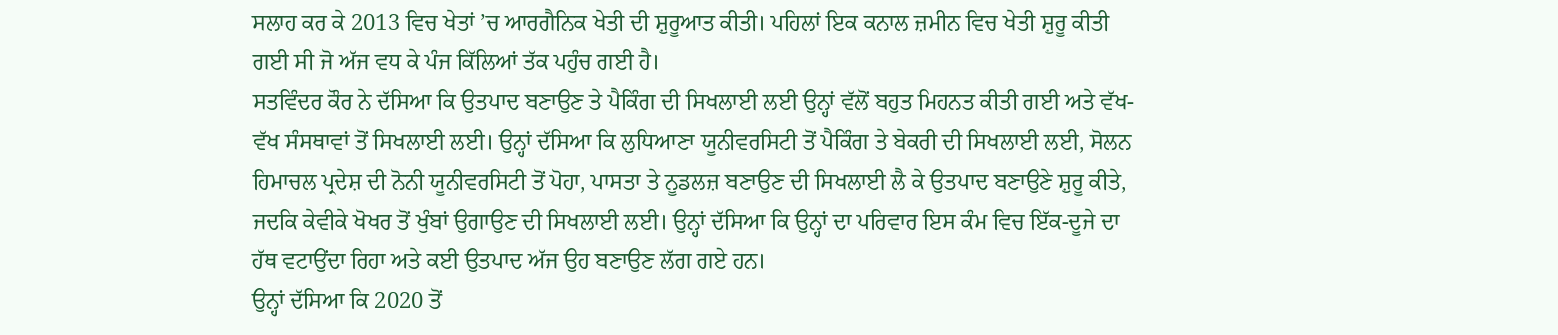ਸਲਾਹ ਕਰ ਕੇ 2013 ਵਿਚ ਖੇਤਾਂ ’ਚ ਆਰਗੈਨਿਕ ਖੇਤੀ ਦੀ ਸ਼ੁਰੂਆਤ ਕੀਤੀ। ਪਹਿਲਾਂ ਇਕ ਕਨਾਲ ਜ਼ਮੀਨ ਵਿਚ ਖੇਤੀ ਸ਼ੁਰੂ ਕੀਤੀ ਗਈ ਸੀ ਜੋ ਅੱਜ ਵਧ ਕੇ ਪੰਜ ਕਿੱਲਿਆਂ ਤੱਕ ਪਹੁੰਚ ਗਈ ਹੈ।
ਸਤਵਿੰਦਰ ਕੌਰ ਨੇ ਦੱਸਿਆ ਕਿ ਉਤਪਾਦ ਬਣਾਉਣ ਤੇ ਪੈਕਿੰਗ ਦੀ ਸਿਖਲਾਈ ਲਈ ਉਨ੍ਹਾਂ ਵੱਲੋਂ ਬਹੁਤ ਮਿਹਨਤ ਕੀਤੀ ਗਈ ਅਤੇ ਵੱਖ-ਵੱਖ ਸੰਸਥਾਵਾਂ ਤੋਂ ਸਿਖਲਾਈ ਲਈ। ਉਨ੍ਹਾਂ ਦੱਸਿਆ ਕਿ ਲੁਧਿਆਣਾ ਯੂਨੀਵਰਸਿਟੀ ਤੋਂ ਪੈਕਿੰਗ ਤੇ ਬੇਕਰੀ ਦੀ ਸਿਖਲਾਈ ਲਈ, ਸੋਲਨ ਹਿਮਾਚਲ ਪ੍ਰਦੇਸ਼ ਦੀ ਨੋਨੀ ਯੂਨੀਵਰਸਿਟੀ ਤੋਂ ਪੋਹਾ, ਪਾਸਤਾ ਤੇ ਨੂਡਲਜ਼ ਬਣਾਉਣ ਦੀ ਸਿਖਲਾਈ ਲੈ ਕੇ ਉਤਪਾਦ ਬਣਾਉਣੇ ਸ਼ੁਰੂ ਕੀਤੇ, ਜਦਕਿ ਕੇਵੀਕੇ ਖੋਖਰ ਤੋਂ ਖੁੰਬਾਂ ਉਗਾਉਣ ਦੀ ਸਿਖਲਾਈ ਲਈ। ਉਨ੍ਹਾਂ ਦੱਸਿਆ ਕਿ ਉਨ੍ਹਾਂ ਦਾ ਪਰਿਵਾਰ ਇਸ ਕੰਮ ਵਿਚ ਇੱਕ-ਦੂਜੇ ਦਾ ਹੱਥ ਵਟਾਉਂਦਾ ਰਿਹਾ ਅਤੇ ਕਈ ਉਤਪਾਦ ਅੱਜ ਉਹ ਬਣਾਉਣ ਲੱਗ ਗਏ ਹਨ।
ਉਨ੍ਹਾਂ ਦੱਸਿਆ ਕਿ 2020 ਤੋਂ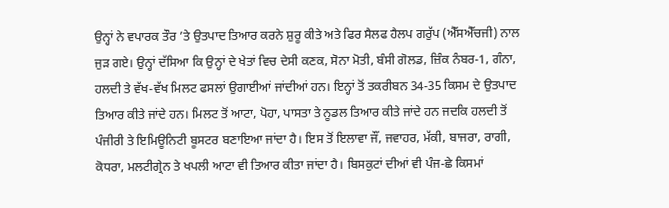ਉਨ੍ਹਾਂ ਨੇ ਵਪਾਰਕ ਤੌਰ ’ਤੇ ਉਤਪਾਦ ਤਿਆਰ ਕਰਨੇ ਸ਼ੁਰੂ ਕੀਤੇ ਅਤੇ ਫਿਰ ਸੈਲਫ ਹੈਲਪ ਗਰੁੱਪ (ਐੱਸਐੱਚਜੀ) ਨਾਲ ਜੁੜ ਗਏ। ਉਨ੍ਹਾਂ ਦੱਸਿਆ ਕਿ ਉਨ੍ਹਾਂ ਦੇ ਖੇਤਾਂ ਵਿਚ ਦੇਸੀ ਕਣਕ, ਸੋਨਾ ਮੋਤੀ, ਬੰਸੀ ਗੋਲਡ, ਜ਼ਿੰਕ ਨੰਬਰ-1, ਗੰਨਾ, ਹਲਦੀ ਤੇ ਵੱਖ-ਵੱਖ ਮਿਲਟ ਫਸਲਾਂ ਉਗਾਈਆਂ ਜਾਂਦੀਆਂ ਹਨ। ਇਨ੍ਹਾਂ ਤੋਂ ਤਕਰੀਬਨ 34-35 ਕਿਸਮ ਦੇ ਉਤਪਾਦ ਤਿਆਰ ਕੀਤੇ ਜਾਂਦੇ ਹਨ। ਮਿਲਟ ਤੋਂ ਆਟਾ, ਪੋਹਾ, ਪਾਸਤਾ ਤੇ ਨੂਡਲ ਤਿਆਰ ਕੀਤੇ ਜਾਂਦੇ ਹਨ ਜਦਕਿ ਹਲਦੀ ਤੋਂ ਪੰਜੀਰੀ ਤੇ ਇਮਿਊਨਿਟੀ ਬੂਸਟਰ ਬਣਾਇਆ ਜਾਂਦਾ ਹੈ। ਇਸ ਤੋਂ ਇਲਾਵਾ ਜੌਂ, ਜਵਾਹਰ, ਮੱਕੀ, ਬਾਜਰਾ, ਰਾਗੀ, ਕੋਧਰਾ, ਮਲਟੀਗ੍ਰੇਨ ਤੇ ਖਪਲੀ ਆਟਾ ਵੀ ਤਿਆਰ ਕੀਤਾ ਜਾਂਦਾ ਹੈ। ਬਿਸਕੁਟਾਂ ਦੀਆਂ ਵੀ ਪੰਜ-ਛੇ ਕਿਸਮਾਂ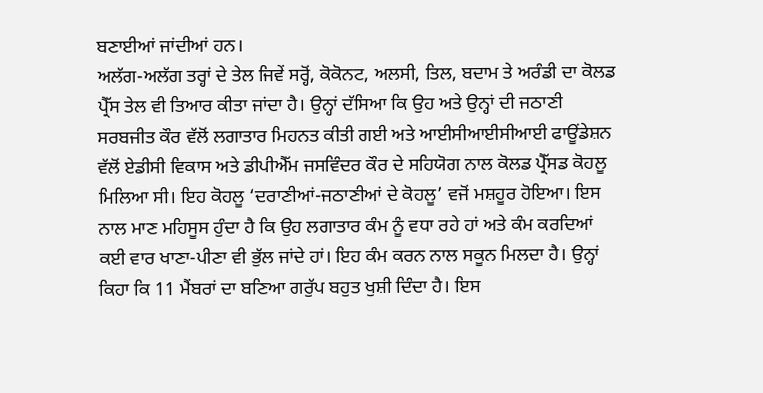ਬਣਾਈਆਂ ਜਾਂਦੀਆਂ ਹਨ।
ਅਲੱਗ-ਅਲੱਗ ਤਰ੍ਹਾਂ ਦੇ ਤੇਲ ਜਿਵੇਂ ਸਰ੍ਹੋਂ, ਕੋਕੋਨਟ, ਅਲਸੀ, ਤਿਲ, ਬਦਾਮ ਤੇ ਅਰੰਡੀ ਦਾ ਕੋਲਡ ਪ੍ਰੈੱਸ ਤੇਲ ਵੀ ਤਿਆਰ ਕੀਤਾ ਜਾਂਦਾ ਹੈ। ਉਨ੍ਹਾਂ ਦੱਸਿਆ ਕਿ ਉਹ ਅਤੇ ਉਨ੍ਹਾਂ ਦੀ ਜਠਾਣੀ ਸਰਬਜੀਤ ਕੌਰ ਵੱਲੋਂ ਲਗਾਤਾਰ ਮਿਹਨਤ ਕੀਤੀ ਗਈ ਅਤੇ ਆਈਸੀਆਈਸੀਆਈ ਫਾਊਂਡੇਸ਼ਨ ਵੱਲੋਂ ਏਡੀਸੀ ਵਿਕਾਸ ਅਤੇ ਡੀਪੀਐੱਮ ਜਸਵਿੰਦਰ ਕੌਰ ਦੇ ਸਹਿਯੋਗ ਨਾਲ ਕੋਲਡ ਪ੍ਰੈੱਸਡ ਕੋਹਲੂ ਮਿਲਿਆ ਸੀ। ਇਹ ਕੋਹਲੂ ‘ਦਰਾਣੀਆਂ-ਜਠਾਣੀਆਂ ਦੇ ਕੋਹਲੂ’ ਵਜੋਂ ਮਸ਼ਹੂਰ ਹੋਇਆ। ਇਸ ਨਾਲ ਮਾਣ ਮਹਿਸੂਸ ਹੁੰਦਾ ਹੈ ਕਿ ਉਹ ਲਗਾਤਾਰ ਕੰਮ ਨੂੰ ਵਧਾ ਰਹੇ ਹਾਂ ਅਤੇ ਕੰਮ ਕਰਦਿਆਂ ਕਈ ਵਾਰ ਖਾਣਾ-ਪੀਣਾ ਵੀ ਭੁੱਲ ਜਾਂਦੇ ਹਾਂ। ਇਹ ਕੰਮ ਕਰਨ ਨਾਲ ਸਕੂਨ ਮਿਲਦਾ ਹੈ। ਉਨ੍ਹਾਂ ਕਿਹਾ ਕਿ 11 ਮੈਂਬਰਾਂ ਦਾ ਬਣਿਆ ਗਰੁੱਪ ਬਹੁਤ ਖੁਸ਼ੀ ਦਿੰਦਾ ਹੈ। ਇਸ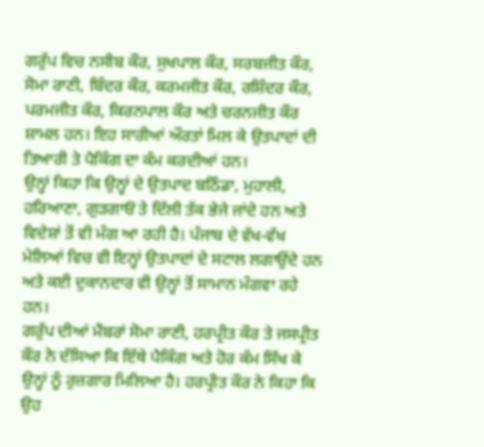ਗਰੁੱਪ ਵਿਚ ਨਸੀਬ ਕੌਰ, ਸੁਖਪਾਲ ਕੌਰ, ਸਰਬਜੀਤ ਕੌਰ, ਸੋਮਾ ਰਾਣੀ, ਬਿੰਦਰ ਕੌਰ, ਕਰਮਜੀਤ ਕੌਰ, ਰਸ਼ਿੰਦਰ ਕੌਰ, ਪਰਮਜੀਤ ਕੌਰ, ਕਿਰਨਪਾਲ ਕੌਰ ਅਤੇ ਚਰਨਜੀਤ ਕੌਰ ਸ਼ਾਮਲ ਹਨ। ਇਹ ਸਾਰੀਆਂ ਔਰਤਾਂ ਮਿਲ ਕੇ ਉਤਪਾਦਾਂ ਦੀ ਤਿਆਰੀ ਤੇ ਪੈਕਿੰਗ ਦਾ ਕੰਮ ਕਰਦੀਆਂ ਹਨ।
ਉਨ੍ਹਾਂ ਕਿਹਾ ਕਿ ਉਨ੍ਹਾਂ ਦੇ ਉਤਪਾਦ ਬਠਿੰਡਾ, ਮੁਹਾਲੀ, ਹਰਿਆਣਾ, ਗੁੜਗਾਓਂ ਤੇ ਦਿੱਲੀ ਤੱਕ ਭੇਜੇ ਜਾਂਦੇ ਹਨ ਅਤੇ ਵਿਦੇਸ਼ਾਂ ਤੋਂ ਵੀ ਮੰਗ ਆ ਰਹੀ ਹੈ। ਪੰਜਾਬ ਦੇ ਵੱਖ-ਵੱਖ ਮੇਲਿਆਂ ਵਿਚ ਵੀ ਇਨ੍ਹਾਂ ਉਤਪਾਦਾਂ ਦੇ ਸਟਾਲ ਲਗਾਉਂਦੇ ਹਨ ਅਤੇ ਕਈ ਦੁਕਾਨਦਾਰ ਵੀ ਉਨ੍ਹਾਂ ਤੋਂ ਸਾਮਾਨ ਮੰਗਵਾ ਰਹੇ ਹਨ।
ਗਰੁੱਪ ਦੀਆਂ ਮੈਂਬਰਾਂ ਸੋਮਾ ਰਾਣੀ, ਹਰਪ੍ਰੀਤ ਕੌਰ ਤੇ ਜਸਪ੍ਰੀਤ ਕੌਰ ਨੇ ਦੱਸਿਆ ਕਿ ਇੱਥੇ ਪੈਕਿੰਗ ਅਤੇ ਹੋਰ ਕੰਮ ਸਿੱਖ ਕੇ ਉਨ੍ਹਾਂ ਨੂੰ ਰੁਜ਼ਗਾਰ ਮਿਲਿਆ ਹੈ। ਹਰਪ੍ਰੀਤ ਕੌਰ ਨੇ ਕਿਹਾ ਕਿ ਉਹ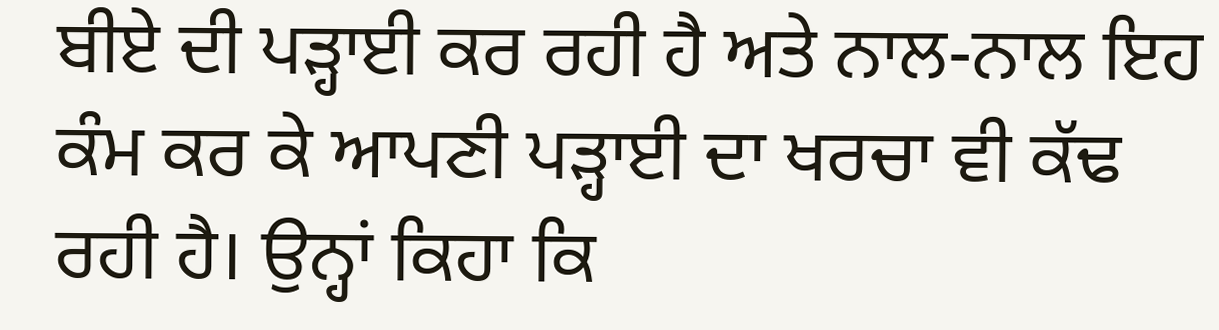ਬੀਏ ਦੀ ਪੜ੍ਹਾਈ ਕਰ ਰਹੀ ਹੈ ਅਤੇ ਨਾਲ-ਨਾਲ ਇਹ ਕੰਮ ਕਰ ਕੇ ਆਪਣੀ ਪੜ੍ਹਾਈ ਦਾ ਖਰਚਾ ਵੀ ਕੱਢ ਰਹੀ ਹੈ। ਉਨ੍ਹਾਂ ਕਿਹਾ ਕਿ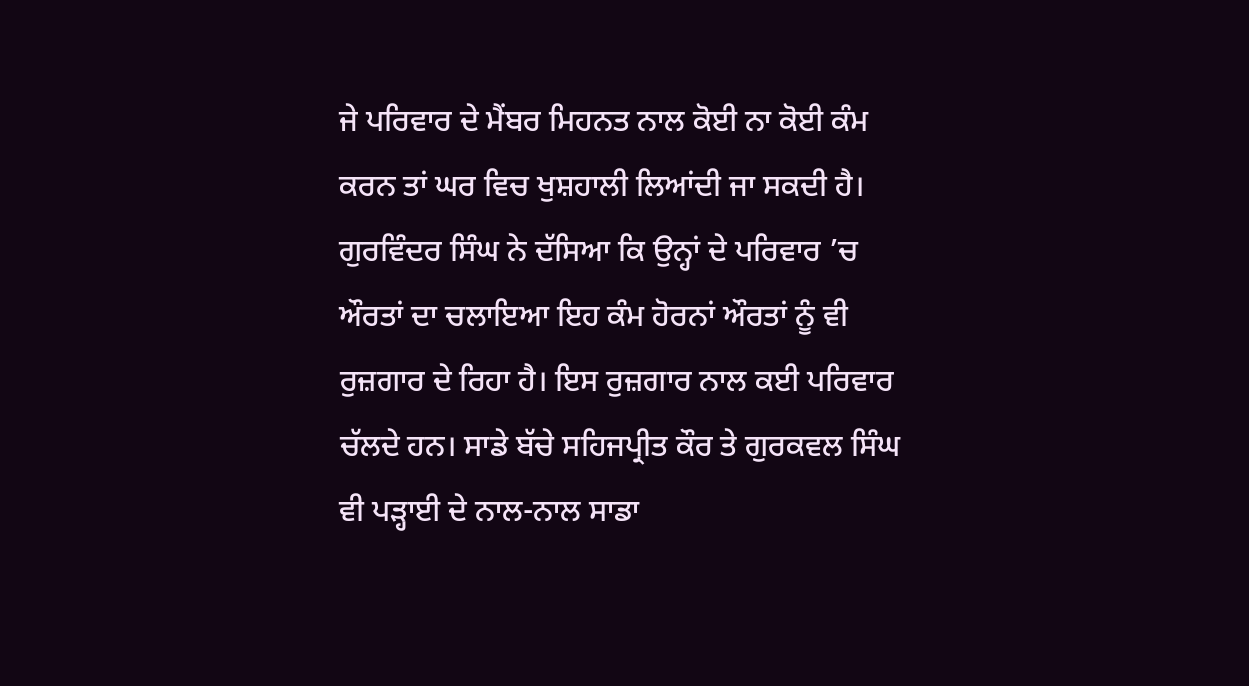ਜੇ ਪਰਿਵਾਰ ਦੇ ਮੈਂਬਰ ਮਿਹਨਤ ਨਾਲ ਕੋਈ ਨਾ ਕੋਈ ਕੰਮ ਕਰਨ ਤਾਂ ਘਰ ਵਿਚ ਖੁਸ਼ਹਾਲੀ ਲਿਆਂਦੀ ਜਾ ਸਕਦੀ ਹੈ। ਗੁਰਵਿੰਦਰ ਸਿੰਘ ਨੇ ਦੱਸਿਆ ਕਿ ਉਨ੍ਹਾਂ ਦੇ ਪਰਿਵਾਰ ’ਚ ਔਰਤਾਂ ਦਾ ਚਲਾਇਆ ਇਹ ਕੰਮ ਹੋਰਨਾਂ ਔਰਤਾਂ ਨੂੰ ਵੀ ਰੁਜ਼ਗਾਰ ਦੇ ਰਿਹਾ ਹੈ। ਇਸ ਰੁਜ਼ਗਾਰ ਨਾਲ ਕਈ ਪਰਿਵਾਰ ਚੱਲਦੇ ਹਨ। ਸਾਡੇ ਬੱਚੇ ਸਹਿਜਪ੍ਰੀਤ ਕੌਰ ਤੇ ਗੁਰਕਵਲ ਸਿੰਘ ਵੀ ਪੜ੍ਹਾਈ ਦੇ ਨਾਲ-ਨਾਲ ਸਾਡਾ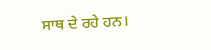ਸਾਥ ਦੇ ਰਹੇ ਹਨ।